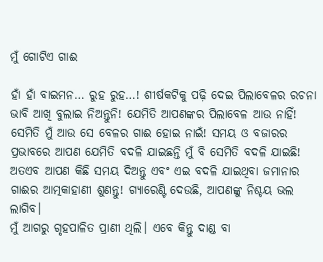ମୁଁ ଗୋଟିଏ ଗାଈ

ହାଁ ହାଁ ବାଇମନ… ରୁହ ରୁହ…! ଶୀର୍ଷକଟିକୁ ପଢ଼ି ଦେଇ ପିଲାବେଳର ରଚନା ଭାବି ଆଖି ବୁଲାଇ ନିଅନ୍ତୁନି! ଯେମିତି ଆପଣଙ୍କର ପିଲାବେଳ ଆଉ ନାହିଁ! ସେମିତି ମୁଁ ଆଉ ସେ ବେଳର ଗାଈ ହୋଇ ନାଇଁ! ସମୟ ଓ ବଜାରର ପ୍ରଭାବରେ ଆପଣ ଯେମିତି ବଦଳି ଯାଇଛନ୍ତି ମୁଁ ବି ସେମିତି ବଦଳି ଯାଇଛି! ଅତଏବ ଆପଣ କିଛି ସମୟ ଦିଅନ୍ତୁ ଏବଂ ଏଇ ବଦଳି ଯାଇଥିବା ଜମାନାର ଗାଈର ଆତ୍ମକାହାଣୀ ଶୁଣନ୍ତୁ! ଗ୍ୟାରେଣ୍ଟି ଦେଉଛି, ଆପଣଙ୍କୁ ନିଶ୍ଚୟ ଭଲ ଲାଗିବ।
ମୁଁ ଆଗରୁ ଗୃହପାଳିତ ପ୍ରାଣୀ ଥିଲି। ଏବେ କିନ୍ତୁ ଦାଣ୍ଡ ବା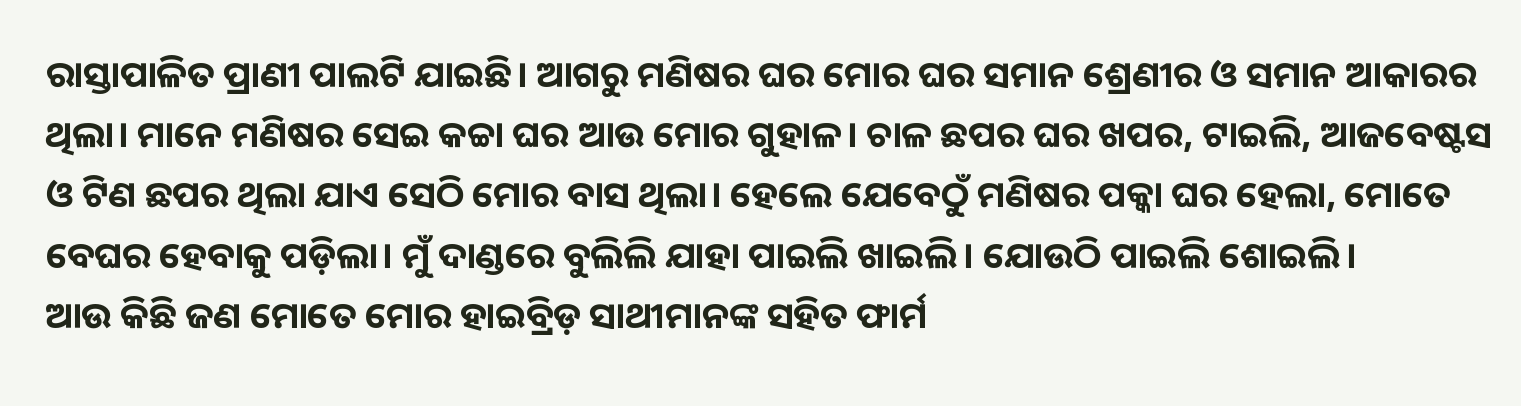ରାସ୍ତାପାଳିତ ପ୍ରାଣୀ ପାଲଟି ଯାଇଛି। ଆଗରୁ ମଣିଷର ଘର ମୋର ଘର ସମାନ ଶ୍ରେଣୀର ଓ ସମାନ ଆକାରର ଥିଲା। ମାନେ ମଣିଷର ସେଇ କଚ୍ଚା ଘର ଆଉ ମୋର ଗୁହାଳ। ଚାଳ ଛପର ଘର ଖପର, ଟାଇଲି, ଆଜବେଷ୍ଟସ ଓ ଟିଣ ଛପର ଥିଲା ଯାଏ ସେଠି ମୋର ବାସ ଥିଲା। ହେଲେ ଯେବେଠୁଁ ମଣିଷର ପକ୍କା ଘର ହେଲା, ମୋତେ ବେଘର ହେବାକୁ ପଡ଼ିଲା। ମୁଁ ଦାଣ୍ଡରେ ବୁଲିଲି ଯାହା ପାଇଲି ଖାଇଲି। ଯୋଉଠି ପାଇଲି ଶୋଇଲି।
ଆଉ କିଛି ଜଣ ମୋତେ ମୋର ହାଇବ୍ରିଡ଼ ସାଥୀମାନଙ୍କ ସହିତ ଫାର୍ମ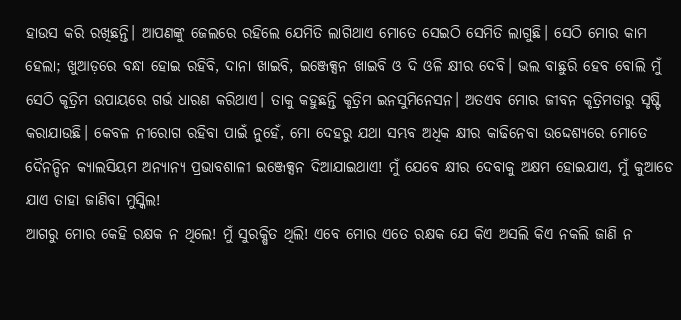ହାଉସ କରି ରଖିଛନ୍ତି। ଆପଣଙ୍କୁ ଜେଲରେ ରହିଲେ ଯେମିତି ଲାଗିଥାଏ ମୋତେ ସେଇଠି ସେମିତି ଲାଗୁଛି। ସେଠି ମୋର କାମ ହେଲା; ଖୁଆଡ଼ରେ ବନ୍ଧା ହୋଇ ରହିବି, ଦାନା ଖାଇବି, ଇଞ୍ଜେକ୍ସନ ଖାଇବି ଓ ଦି ଓଳି କ୍ଷୀର ଦେବି। ଭଲ ବାଛୁରି ହେବ ବୋଲି ମୁଁ ସେଠି କୃତ୍ରିମ ଉପାୟରେ ଗର୍ଭ ଧାରଣ କରିଥାଏ। ତାକୁ କହୁଛନ୍ତି କୃତ୍ରିମ ଇନସୁମିନେସନ। ଅତଏବ ମୋର ଜୀବନ କୃତ୍ରିମତାରୁ ସୃଷ୍ଟି କରାଯାଉଛି। କେବଳ ନୀରୋଗ ରହିବା ପାଇଁ ନୁହେଁ, ମୋ ଦେହରୁ ଯଥା ସମ୍ଭବ ଅଧିକ କ୍ଷୀର କାଢିନେବା ଉଦ୍ଦେଶ୍ୟରେ ମୋତେ ଦୈନନ୍ଦିନ କ୍ୟାଲସିୟମ ଅନ୍ୟାନ୍ୟ ପ୍ରଭାବଶାଳୀ ଇଞ୍ଜେକ୍ସନ ଦିଆଯାଇଥାଏ! ମୁଁ ଯେବେ କ୍ଷୀର ଦେବାକୁ ଅକ୍ଷମ ହୋଇଯାଏ, ମୁଁ କୁଆଡେ ଯାଏ ତାହା ଜାଣିବା ମୁସ୍କିଲ!
ଆଗରୁ ମୋର କେହି ରକ୍ଷକ ନ ଥିଲେ! ମୁଁ ସୁରକ୍ଷିତ ଥିଲି! ଏବେ ମୋର ଏତେ ରକ୍ଷକ ଯେ କିଏ ଅସଲି କିଏ ନକଲି ଜାଣି ନ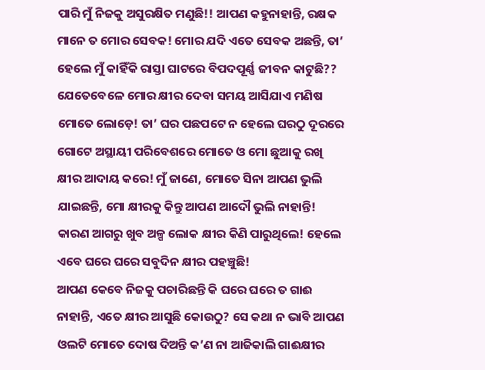ପାରି ମୁଁ ନିଜକୁ ଅସୁରକ୍ଷିତ ମଣୁଛି!! ଆପଣ କହୁନାହାନ୍ତି, ରକ୍ଷକ ମାନେ ତ ମୋର ସେବକ! ମୋର ଯଦି ଏତେ ସେବକ ଅଛନ୍ତି, ତା’ ହେଲେ ମୁଁ କାହିଁକି ରାସ୍ତା ଘାଟରେ ବିପଦପୂର୍ଣ୍ଣ ଜୀବନ କାଟୁଛି??
ଯେତେବେଳେ ମୋର କ୍ଷୀର ଦେବା ସମୟ ଆସିଯାଏ ମଣିଷ ମୋତେ ଲୋଡ଼େ! ତା’ ଘର ପଛପଟେ ନ ହେଲେ ଘରଠୁ ଦୂରରେ ଗୋଟେ ଅସ୍ଥାୟୀ ପରିବେଶରେ ମୋତେ ଓ ମୋ ଛୁଆକୁ ରଖି କ୍ଷୀର ଆଦାୟ କରେ! ମୁଁ ଜାଣେ, ମୋତେ ସିନା ଆପଣ ଭୁଲି ଯାଇଛନ୍ତି, ମୋ କ୍ଷୀରକୁ କିନ୍ତୁ ଆପଣ ଆଦୌ ଭୁଲି ନାହାନ୍ତି! କାରଣ ଆଗରୁ ଖୁବ ଅଳ୍ପ ଲୋକ କ୍ଷୀର କିଣି ପାରୁଥିଲେ! ହେଲେ ଏବେ ଘରେ ଘରେ ସବୁଦିନ କ୍ଷୀର ପହଞ୍ଚୁଛି!
ଆପଣ କେବେ ନିଜକୁ ପଚାରିଛନ୍ତି କି ଘରେ ଘରେ ତ ଗାଈ ନାହାନ୍ତି, ଏତେ କ୍ଷୀର ଆସୁଛି କୋଉଠୁ? ସେ କଥା ନ ଭାବି ଆପଣ ଓଲଟି ମୋତେ ଦୋଷ ଦିଅନ୍ତି କ’ଣ ନା ଆଜିକାଲି ଗାଈକ୍ଷୀର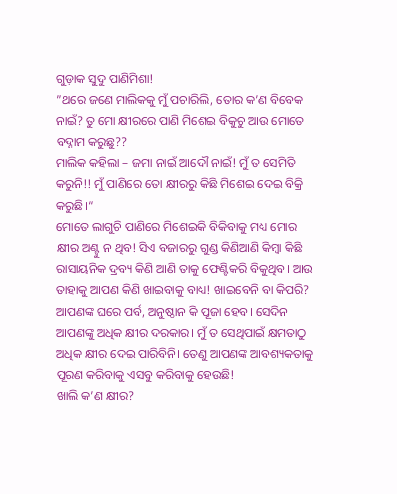ଗୁଡ଼ାକ ସୁଦୁ ପାଣିମିଶା!
”ଥରେ ଜଣେ ମାଲିକକୁ ମୁଁ ପଚାରିଲି, ତୋର କ’ଣ ବିବେକ ନାଇଁ? ତୁ ମୋ କ୍ଷୀରରେ ପାଣି ମିଶେଇ ବିକୁଚୁ ଆଉ ମୋତେ ବଦ୍ନାମ କରୁଛୁ??
ମାଲିକ କହିଲା – ଜମା ନାଇଁ ଆଦୌ ନାଇଁ! ମୁଁ ତ ସେମିତି କରୁନି!! ମୁଁ ପାଣିରେ ତୋ କ୍ଷୀରରୁ କିଛି ମିଶେଇ ଦେଇ ବିକ୍ରି କରୁଛି।“
ମୋତେ ଲାଗୁଚି ପାଣିରେ ମିଶେଇକି ବିକିବାକୁ ମଧ୍ୟ ମୋର କ୍ଷୀର ଅଣ୍ଟୁ ନ ଥିବ! ସିଏ ବଜାରରୁ ଗୁଣ୍ଡ କିଣିଆଣି କିମ୍ବା କିଛି ରାସାୟନିକ ଦ୍ରବ୍ୟ କିଣି ଆଣି ତାକୁ ଫେଣ୍ଟିକରି ବିକୁଥିବ। ଆଉ ତାହାକୁ ଆପଣ କିଣି ଖାଇବାକୁ ବାଧ୍ୟ! ଖାଇବେନି ବା କିପରି? ଆପଣଙ୍କ ଘରେ ପର୍ବ, ଅନୁଷ୍ଠାନ କି ପୂଜା ହେବ। ସେଦିନ ଆପଣଙ୍କୁ ଅଧିକ କ୍ଷୀର ଦରକାର। ମୁଁ ତ ସେଥିପାଇଁ କ୍ଷମତାଠୁ ଅଧିକ କ୍ଷୀର ଦେଇ ପାରିବିନି। ତେଣୁ ଆପଣଙ୍କ ଆବଶ୍ୟକତାକୁ ପୂରଣ କରିବାକୁ ଏସବୁ କରିବାକୁ ହେଉଛି!
ଖାଲି କ’ଣ କ୍ଷୀର?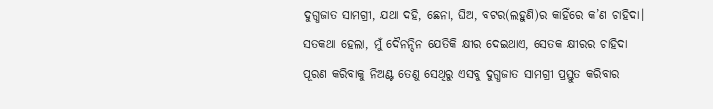ଦୁଗ୍ଧଜାତ ସାମଗ୍ରୀ, ଯଥା ଦହି, ଛେନା, ଘିଅ, ବଟର(ଲହୁଣି)ର କାହିଁରେ କ’ଣ ଚାହିଦା। ସତକଥା ହେଲା, ମୁଁ ଦୈନନ୍ଦିନ ଯେତିକି କ୍ଷୀର ଦେଇଥାଏ, ସେତକ କ୍ଷୀରର ଚାହିଦା ପୂରଣ କରିବାକୁ ନିଅଣ୍ଟ ତେଣୁ ସେଥିରୁ ଏସବୁ ଦୁଗ୍ଧଜାତ ସାମଗ୍ରୀ ପ୍ରସ୍ତୁତ କରିବାର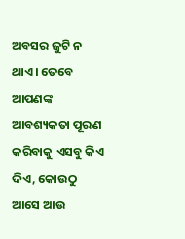ଅବସର ଜୁଟି ନ ଥାଏ। ତେବେ ଆପଣଙ୍କ ଆବଶ୍ୟକତା ପୂରଣ କରିବାକୁ ଏସବୁ କିଏ ଦିଏ, କୋଉଠୁ ଆସେ ଆଉ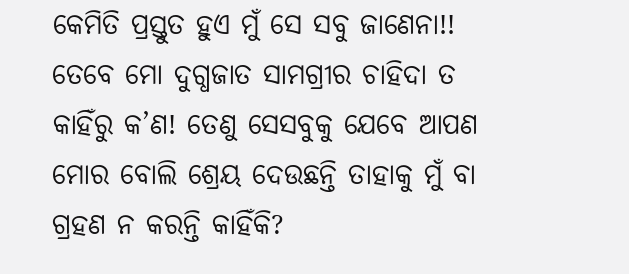କେମିତି ପ୍ରସ୍ତୁତ ହୁଏ ମୁଁ ସେ ସବୁ ଜାଣେନା!!
ତେବେ ମୋ ଦୁଗ୍ଧଜାତ ସାମଗ୍ରୀର ଚାହିଦା ତ କାହିଁରୁ କ’ଣ! ତେଣୁ ସେସବୁକୁ ଯେବେ ଆପଣ ମୋର ବୋଲି ଶ୍ରେୟ ଦେଉଛନ୍ତି ତାହାକୁ ମୁଁ ବା ଗ୍ରହଣ ନ କରନ୍ତି କାହିଁକି?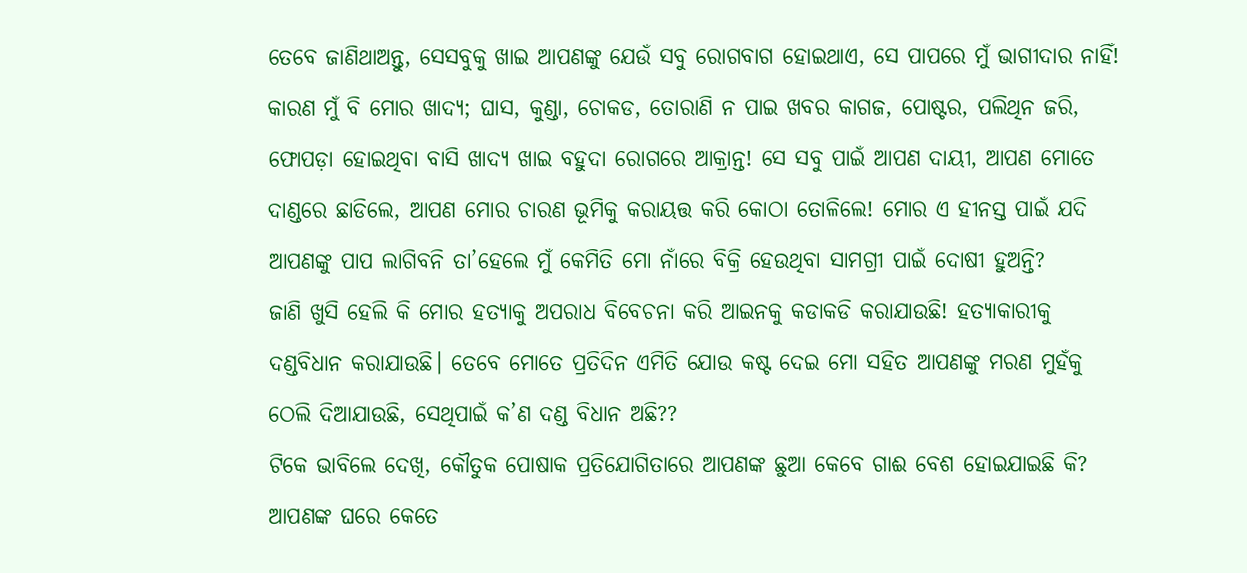ତେବେ ଜାଣିଥାଅନ୍ତୁ, ସେସବୁକୁ ଖାଇ ଆପଣଙ୍କୁ ଯେଉଁ ସବୁ ରୋଗବାଗ ହୋଇଥାଏ, ସେ ପାପରେ ମୁଁ ଭାଗୀଦାର ନାହିଁ! କାରଣ ମୁଁ ବି ମୋର ଖାଦ୍ୟ; ଘାସ, କୁଣ୍ଡା, ଚୋକଡ, ତୋରାଣି ନ ପାଇ ଖବର କାଗଜ, ପୋଷ୍ଟର, ପଲିଥିନ ଜରି, ଫୋପଡ଼ା ହୋଇଥିବା ବାସି ଖାଦ୍ୟ ଖାଇ ବହୁଦା ରୋଗରେ ଆକ୍ରାନ୍ତ! ସେ ସବୁ ପାଇଁ ଆପଣ ଦାୟୀ, ଆପଣ ମୋତେ ଦାଣ୍ଡରେ ଛାଡିଲେ, ଆପଣ ମୋର ଚାରଣ ଭୂମିକୁ କରାୟତ୍ତ କରି କୋଠା ତୋଳିଲେ! ମୋର ଏ ହୀନସ୍ତ ପାଇଁ ଯଦି ଆପଣଙ୍କୁ ପାପ ଲାଗିବନି ତା’ହେଲେ ମୁଁ କେମିତି ମୋ ନାଁରେ ବିକ୍ରି ହେଉଥିବା ସାମଗ୍ରୀ ପାଇଁ ଦୋଷୀ ହୁଅନ୍ତି?
ଜାଣି ଖୁସି ହେଲି କି ମୋର ହତ୍ୟାକୁ ଅପରାଧ ବିବେଚନା କରି ଆଇନକୁ କଡାକଡି କରାଯାଉଛି! ହତ୍ୟାକାରୀକୁ ଦଣ୍ଡବିଧାନ କରାଯାଉଛି। ତେବେ ମୋତେ ପ୍ରତିଦିନ ଏମିତି ଯୋଉ କଷ୍ଟ ଦେଇ ମୋ ସହିତ ଆପଣଙ୍କୁ ମରଣ ମୁହଁକୁ ଠେଲି ଦିଆଯାଉଛି, ସେଥିପାଇଁ କ’ଣ ଦଣ୍ଡ ବିଧାନ ଅଛି??
ଟିକେ ଭାବିଲେ ଦେଖି, କୌତୁକ ପୋଷାକ ପ୍ରତିଯୋଗିତାରେ ଆପଣଙ୍କ ଛୁଆ କେବେ ଗାଈ ବେଶ ହୋଇଯାଇଛି କି? ଆପଣଙ୍କ ଘରେ କେତେ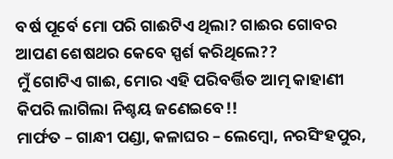ବର୍ଷ ପୂର୍ବେ ମୋ ପରି ଗାଈଟିଏ ଥିଲା? ଗାଈର ଗୋବର ଆପଣ ଶେଷଥର କେବେ ସ୍ପର୍ଶ କରିଥିଲେ??
ମୁଁ ଗୋଟିଏ ଗାଈ, ମୋର ଏହି ପରିବର୍ତ୍ତିତ ଆତ୍ମ କାହାଣୀ କିପରି ଲାଗିଲା ନିଶ୍ଚୟ ଜଣେଇବେ!!
ମାର୍ଫତ – ଗାନ୍ଧୀ ପଣ୍ଡା, କଳାଘର – ଲେମ୍ବୋ, ନରସିଂହପୁର,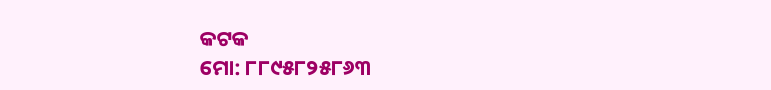କଟକ
ମୋ: ୮୮୯୫୮୨୫୮୬୩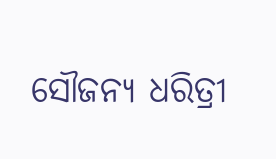ସୌଜନ୍ୟ ଧରିତ୍ରୀ